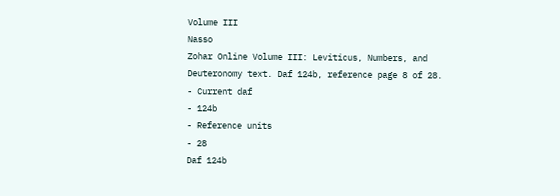Volume III
Nasso
Zohar Online Volume III: Leviticus, Numbers, and Deuteronomy text. Daf 124b, reference page 8 of 28.
- Current daf
- 124b
- Reference units
- 28
Daf 124b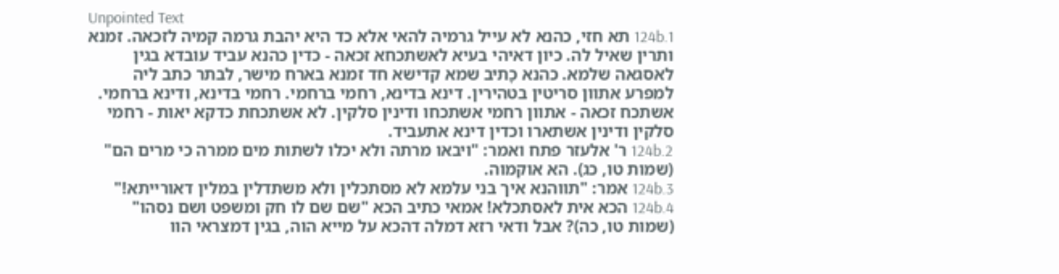Unpointed Text
124b.1 תא חזי, כהנא לא עייל גרמיה להאי אלא כד היא יהבת גרמה קמיה לזכאה. זמנא ותרין שאיל לה. כיון דאיהי בעיא לאשתכחא זכאה - כדין כהנא עביד עובדא בגין לאסגאה שלמא. כהנא כָתיב שמא קדישא חד זמנא בארח מישר, לבתר כתב ליה למפרע אתוון סריטין בטהירין. דינא בדינא, רחמי ברחמי. רחמי בדינא, ודינא ברחמי. אשתכח זכאה - אתוון רחמי אשתכחו ודינין סלקין. לא אשתכחת כדקא יאות - רחמי סלקין ודינין אשתארו וכדין דינא אתעביד.
124b.2 ר' אלעזר פתח ואמר: "ויבאו מרתה ולא יכלו לשתות מים ממרה כי מרים הם" (שמות טו, כג). הא אוקמוה.
124b.3 אמר: "תווהנא איך בני עלמא לא מסתכלין ולא משתדלין במלין דאורייתא!"
124b.4 הכא אית לאסתכלא! אמאי כתיב הכא "שם שם לו חק ומשפט ושם נסהו" (שמות טו, כה)? אבל ודאי רזא דמלה דהכא על מייא הוה, בגין דמצראי הוו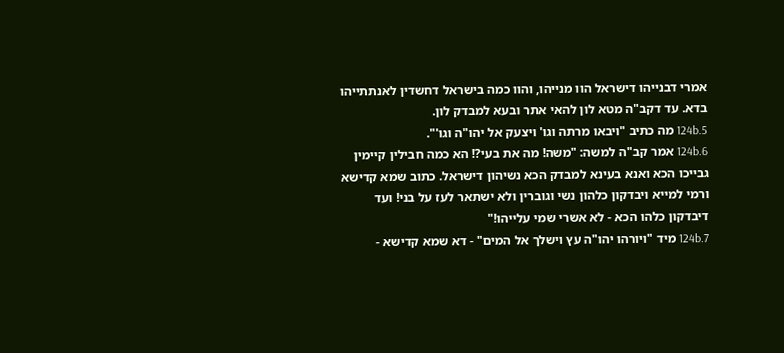אמרי דבנייהו דישראל הוו מנייהו, והוו כמה בישראל דחשדין לאנתתייהו בדא. עד דקב"ה מטא לון להאי אתר ובעא למבדק לון.
124b.5 מה כתיב "ויבאו מרתה וגו' ויצעק אל יהו"ה וגו'".
124b.6 אמר קב"ה למשה: "משה! מה את בעי?! הא כמה חבילין קיימין גבייכו הכא ואנא בעינא למבדק הכא נשיהון דישראל. כתוב שמא קדישא ורמי למייא ויבדקון כלהון נשי וגוברין ולא ישתאר לעז על בני! ועד דיבדקון כלהו הכא - לא אשרי שמי עלייהו!"
124b.7 מיד "ויורהו יהו"ה עץ וישלך אל המים" - דא שמא קדישא -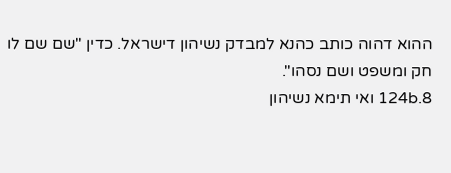ההוא דהוה כותב כהנא למבדק נשיהון דישראל. כדין "שם שם לו חק ומשפט ושם נסהו".
124b.8 ואי תימא נשיהון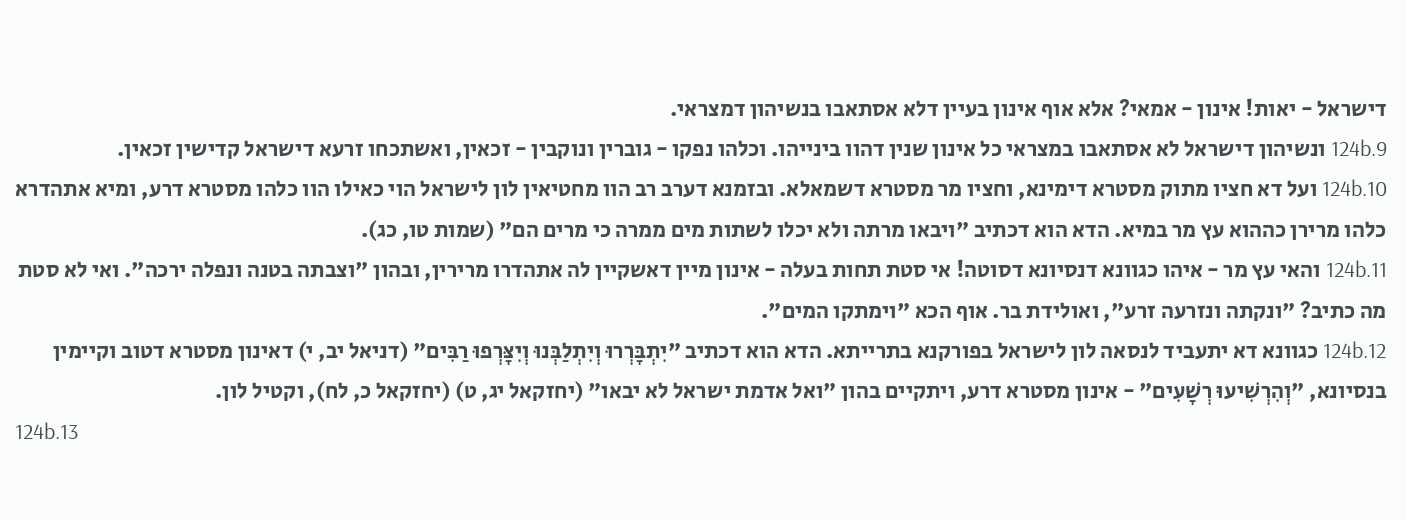דישראל - יאות! אינון - אמאי? אלא אוף אינון בעיין דלא אסתאבו בנשיהון דמצראי.
124b.9 ונשיהון דישראל לא אסתאבו במצראי כל אינון שנין דהוו בינייהו. וכלהו נפקו - גוברין ונוקבין - זכאין, ואשתכחו זרעא דישראל קדישין זכאין.
124b.10 ועל דא חציו מתוק מסטרא דימינא, וחציו מר מסטרא דשמאלא. ובזמנא דערב רב הוו מחטיאין לון לישראל הוי כאילו הוו כלהו מסטרא דרע, ומיא אתהדרא כלהו מרירן כההוא עץ מר במיא. הדא הוא דכתיב "ויבאו מרתה ולא יכלו לשתות מים ממרה כי מרים הם" (שמות טו, כג).
124b.11 והאי עץ מר - איהו כגוונא דנסיונא דסוטה! אי סטת תחות בעלה - אינון מיין דאשקיין לה אתהדרו מרירין, ובהון "וצבתה בטנה ונפלה ירכה". ואי לא סטת מה כתיב? "ונקתה ונזרעה זרע", ואולידת בר. אוף הכא "וימתקו המים".
124b.12 כגוונא דא יתעביד לנסאה לון לישראל בפורקנא בתרייתא. הדא הוא דכתיב "יִתְבָּרְרוּ וְיִתְלַבְּנוּ וְיִצָּרְפוּ רַבִּים" (דניאל יב, י) דאינון מסטרא דטוב וקיימין בנסיונא, "וְהִרְשִׁיעוּ רְשָׁעִים" - אינון מסטרא דרע, ויתקיים בהון "ואל אדמת ישראל לא יבאו" (יחזקאל יג, ט) (יחזקאל כ, לח), וקטיל לון.
124b.13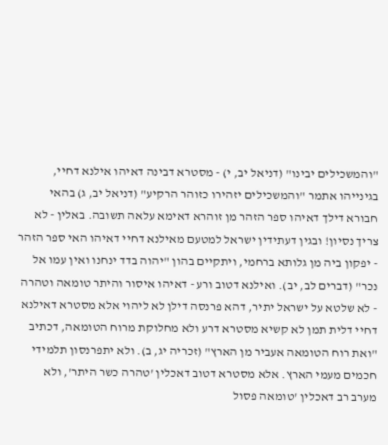"והמשכילים יבינו" (דניאל יב, י) - מסטרא דבינה דאיהו אילנא דחיי, בגינייהו אתמר "והמשכילים יזהירו כזוהר הרקיע" (דניאל יב, ג) בהאי חבורא דילך דאיהו ספר הזהר מן זוהרא דאימא עלאה תשובה. באלין - לא צריך נסיון! ובגין דעתידין ישראל למטעם מאילנא דחיי דאיהו האי ספר הזהר - יפקון ביה מן גלותא ברחמי, ויתקיים בהון "יהוה בדד ינחנו ואין עמו אל נכר" (דברים לב, יב). ואילנא דטוב ורע - דאיהו איסור והיתר טומאה וטהרה - לא שלטא על ישראל יתיר, דהא פרנסה דילן לא ליהוי אלא מסטרא דאילנא דחיי דלית תמן לא קשיא מסטרא דרע ולא מחלוקת מרוח הטומאה, דכתיב "ואת רוח הטומאה אעביר מן הארץ" (זכריה יג, ב). ולא יתפרנסון תלמידי חכמים מעמי הארץ. אלא מסטרא דטוב דאכלין 'טהרה כשר היתר', ולא מערב רב דאכלין 'טומאה פסול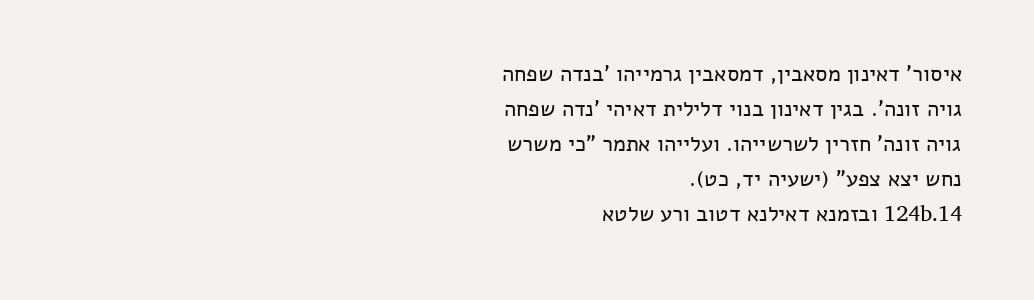איסור' דאינון מסאבין, דמסאבין גרמייהו 'בנדה שפחה גויה זונה'. בגין דאינון בנוי דלילית דאיהי 'נדה שפחה גויה זונה' חזרין לשרשייהו. ועלייהו אתמר "כי משרש נחש יצא צפע" (ישעיה יד, כט).
124b.14 ובזמנא דאילנא דטוב ורע שלטא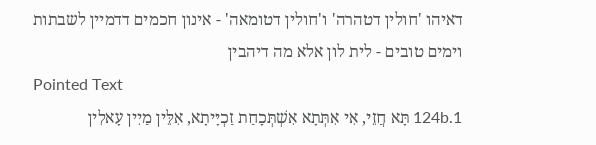דאיהו 'חולין דטהרה' ו'חולין דטומאה' - אינון חכמים דדמיין לשבתות וימים טובים - לית לון אלא מה דיהבין
Pointed Text
124b.1 תָּא חֲזֵי, אִי אִתְּתָא אִשְׁתְּכָחַת זַכְיָּיתָא, אִלֵּין מַיִין עָאלִין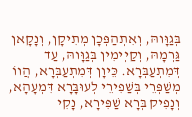בְּגַוָּוהּ, וְאִתְהַפְּכָן מְתִיקָן, וְנָקָאן גַּרְמָהּ, וְקַיְימִין בְּגַוָּוהּ, עַד דְּמִתְעַבְּרָא. כֵּיוָן דְּמִתְעַבְּרָא, הֲווֹ מְשַׁפְּרֵי בְּשַׁפִירֵי לְעוּבָּרָא דִּמְעָהָא, וְנָפִיק בְּרָא שַׁפִּירָא, נָקִי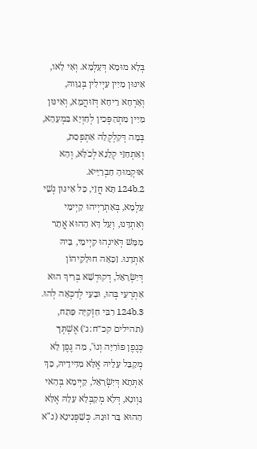בְּלָא מוּמָא דְּעָלְמָא. וְאִי לָאו, אִינּוּן מַיִין עַיְילִין בְּגַוָּוהּ, וְאָרְחָא רֵיחָא דְּזוּהֲמָא, וְאִינּוּן מַיִין מִתְהַפְּכִין לְחִוְיָא בִּמְעָהָא, בְּמָה דְּקִלְקְלָה אִתְפְּסַת, וְאִתְחַזֵּי קְלָנָא לְכֹלָּא, וְהָא אוּקְמוּהָ חַבְרַיָּיא.
124b.2 תָּא חֲזֵי, כָּל אִינּוּן נְשֵׁי עָלְמָא, בְּאַתְרַיְיהוּ קַיְימֵי וְאִתְדָּנוּ, וְעַל דָּא הַהוּא אֲתָר מַמָּשׁ דְּאִינְהוּ קַיְימֵי, בֵּיהּ אִתְדָנוּ. זַכָּאָה חוּלָקֵיהוֹן דְּיִשְׂרָאֵל, דְקוּדְשָׁא בְּרִיךְ הוּא אִתְרְעֵי בְּהוּ, וּבָעֵי לְדַכְּאָה לְהוּ.
124b.3 רִבִּי חִזְקִיָּה פָּתַח, (תהילים קכ״ח:ג׳) אֶשְׁתְּךָ כְּגֶפֶן פּוֹרִיָּה וְגוֹ', מַה גֶּפֶן לָא מְקַבֵּל עָלֵיהּ אֶלָּא מִדִּידֵיהּ, כַּךְ אִתְּתָא דְּיִשְׂרָאֵל, קַיְּימָא בְּהַאי גַּוְונָא, דְּלָא מְקַבְּלָא עָלָהּ אֶלָּא הַהוּא בַּר זוּגָהּ. כְּשַׁפְּנִינָא (נ"א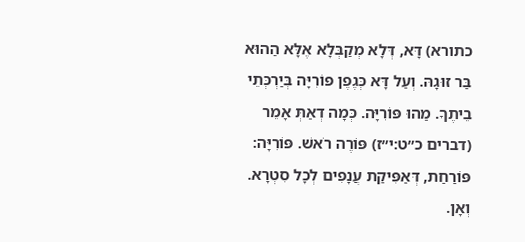כתורא) דָּא, דְּלָא מְקַבְּלָא אֶלָּא הַהוּא בַּר זוּגָהּ. וְעַל דָּא כְּגֶפֶן פּוֹרִיָּה בְּיַרְכְּתֵי בֵיתֶךָ. מַהוּ פּוֹרִיָּה. כְּמָה דְאַתְּ אָמֵר (דברים כ״ט:י״ז) פּוֹרֶה רֹאשׁ. פּוֹרִיָּה: פּוֹרַחַת, דְּאַפִּיקַת עֲנָפִים לְכָל סִטְרָא. וְאָן.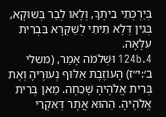בְּיַרְכְּתֵי בֵיתֶךָ, וְלָאו לְבַר בְּשׁוּקָא, בְּגִין דְּלָא תֵּיתֵי לְשַׁקְּרָא בִּבְרִית עִלָּאָה.
124b.4 וּשְׁלֹמֹה אָמַר, (משלי ב׳:י״ז) הָעוֹזֶבֶת אַלּוּף נְעוּרֶיהָ וְאֶת בְּרִית אֱלֹהֶיהָ שָׁכֵחָה. מַאן בְּרִית אֱלֹהֶיהָ. הַהוּא אֲתָר דְּאִקְרֵי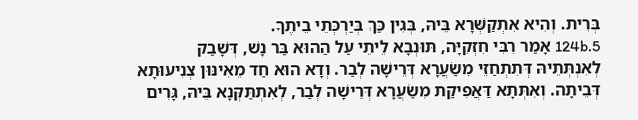בְּרִית. וְהִיא אִתְקַשְּׁרָא בֵּיהּ, בְּגִין כַּךְ בְּיַרְכְּתֵי בֵיתֶךָ.
124b.5 אָמַר רִבִּי חִזְקִיָּה, תּוּנְבָא לֵיתֵי עַל הַהוּא בַּר נָשׁ, דְּשָׁבַק לְאִנְתְּתֵיהּ דְּתִתְחַזֵי מִשַׂעֲרָא דְּרֵישָׁה לְבַר. וְדָא הוּא חַד מֵאִינּוּן צְנִיעוּתָא דְּבֵיתָה. וְאִתְּתָא דַּאֲפִּיקַת מִשַׂעֲרָא דְּרֵישָׁה לְבַר, לְאִתְתַּקְּנָא בֵּיהּ, גָּרִים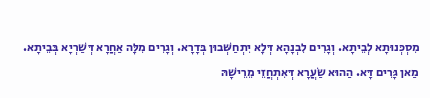מִסְכְּנוּתָא לְבֵיתָא. וְגָרִים לִבְנָהָא דְּלָא יִתְחַשְּׁבוּן בְּדָרָא. וְגָרִים מִלָּה אַחֲרָא דְּשַׁרְיָא בְּבֵיתָא. מַאן גָּרִים דָּא. הַהוּא שַׂעֲרָא דְּאִתְחֲזֵי מֵרֵישָׁהּ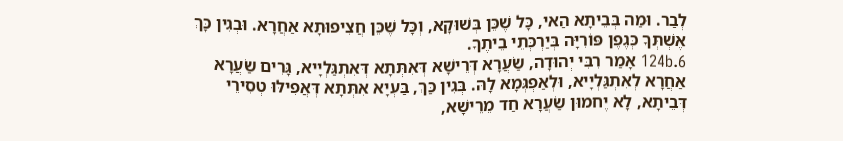לְבַר. וּמַה בְּבֵיתָא הַאי, כָּל שֶׁכֵּן בְּשׁוּקָא, וְכָּל שֶׁכֵּן חֲצִיפוּתָא אַחֲרָא. וּבְגִין כָּךְ אֶשְׁתְּךָ כְּגֶפֶן פּוֹרִיָּה בְּיַרְכְּתֵי בֵיתֶךָ.
124b.6 אָמַר רִבִּי יְהוּדָה, שַׂעֲרָא דְּרֵישָׁא דְּאִתְּתָא דְּאִתְגַּלְיָיא, גָּרִים שַׂעֲרָא אַחֲרָא לְאִתְגַּלְיָיא, וּלְאַפְגְּמָא לָהּ. בְּגִין כַּךְ, בַּעְיָא אִתְּתָא דְּאֲפִילּוּ טְסִירֵי דְּבֵיתָא, לָא יֶחמוּן שַׂעֲרָא חַד מֵרֵישָׁא,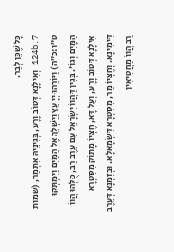כָּל שֶׁכֵּן לְבַר.
124b.7 וְאִילָנָא דְּטוֹב וָרָע, בְּגִינֵיהּ אִתְּמַר, (שמות ט״ו:כ״ה) וַיּוֹרֵהוּ יְיָ עֵץ וַיַּשְׁלֵךְ אֶל הַמַּיִם וַיִּמְתְּקוּ הַמָּיִם וְגוֹ'. בְּגִין דַּהֲווֹ יִשְׂרָאֵל עִם עֵרֶב רַב, כֻּלְּהוּ הֲווֹ אִילָנָא דְּטוֹב וָרָע, וְעַל דָּא, חֶצְּיוֹ מָתוֹק מִסִּטְרָא דִּימִינָא. וְחֶצְּיוֹ מַר, מִסִּטְרָא דִּשְׂמָאלָא. וּבְזִמְנָא דְּעֵרֶב רַב הֲווֹ מַחֲטִיאִין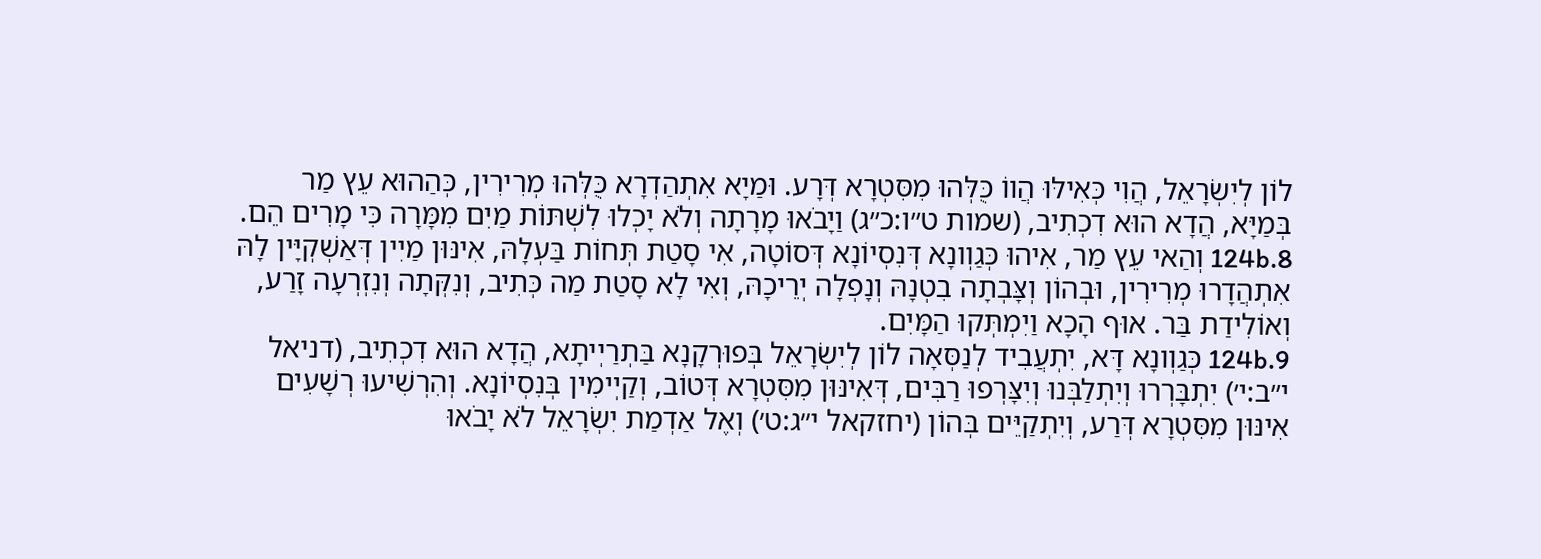לוֹן לְיִשְׂרָאֵל, הֲוִי כְּאִילּוּ הֲווֹ כֻּלְּהוּ מִסִּטְרָא דְּרָע. וּמַיָא אִתְהַדְרָא כֻּלְּהוּ מְרִירִין, כְּהַהוּא עֵץ מַר בְּמַיָּא, הֲדָא הוּא דִכְתִיב, (שמות ט״ו:כ״ג) וַיָבֹאוּ מָרָתָה וְלֹא יָכְלוּ לִשְׁתּוֹת מַיִם מִמָּרָה כִּי מָרִים הֵם.
124b.8 וְהַאי עֵץ מַר, אִיהוּ כְּגַוְונָא דְּנִסְיוֹנָא דְּסוֹטָה, אִי סָטַת תְּחוֹת בַּעְלָהּ, אִינּוּן מַיִין דְּאַשְׁקְיָּין לָהּ אִתְהֲדָרוּ מְרִירִין, וּבְהוֹן וְצָּבְתָה בִטְנָהּ וְנָפְלָה יְרֵיכָהּ, וְאִי לָא סָטַת מַה כְּתִיב, וְנִקְּתָה וְנִזְרְעָה זָרַע, וְאוֹלִידַת בַּר. אוּף הָכָא וַיִמְתְּקוּ הַמָּיִם.
124b.9 כְּגַוְונָא דָּא, יִתְעֲבִיד לְנַסְּאָה לוֹן לְיִשְׂרָאֵל בְּפוּרְקָנָא בַּתְרַיְיתָא, הֲדָא הוּא דִכְתִיב, (דניאל י״ב:י׳) יִתְבָּרְרוּ וְיִתְלַבְּנוּ וְיִצָּרְפוּ רַבִּים, דְּאִינּוּן מִסִּטְרָא דְּטוֹב, וְקַיְימִין בְּנִסְיוֹנָא. וְהִרְשִׁיעוּ רְשָׁעִים אִינּוּן מִסִּטְרָא דְּרַע, וְיִתְקַיֵּים בְּהוֹן (יחזקאל י״ג:ט׳) וְאֶל אַדְמַת יִשְׂרָאֵל לֹא יָבֹאוּ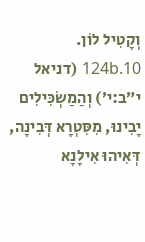וְקָטִיל לוֹן.
124b.10 (דניאל י״ב:י׳) וְהַמַשְׂכִּילִים יָבִינוּ, מִסִּטְרָא דְּבִינָה, דְּאִיהוּ אִילָנָא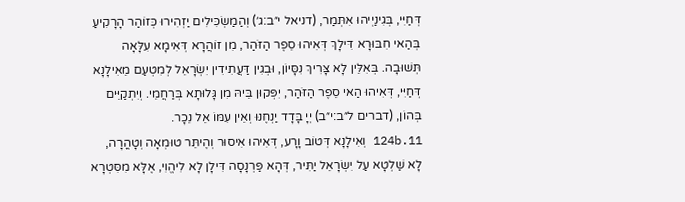דְּחַיִּי, בְּגִינַיְיהוּ אִתְּמַר, (דניאל י״ב:ג׳) וְהַמַשְׂכִּילִים יַזְהִירוּ כְּזוֹהַר הָרָקִיעַ בְּהַאי חִבּוּרָא דִּילָךְ דְּאִיהוּ סֵפֶר הַזֹּהַר, מִן זוֹהֲרָא דְּאִימָא עִלָּאָה תְּשׁוּבָה. בְּאִלֵּין לָא צָּרִיךְ נִסָּיוֹן, וּבְגִין דַּעֲתִידִין יִשְׂרָאֵל לְמִטְעַם מֵאִילָנָא דְּחַיִּי, דְּאִיהוּ הַאי סֵפֶר הַזֹּהַר, יִפְּקוּן בֵּיהּ מִן גָּלוּתָא בְּרַחֲמֵי. וְיִתְקַיֵּים בְּהוֹן, (דברים ל״ב:י״ב) יְיָ בָּדָד יַנְחֶנּוּ וְאֵין עִמּוֹ אֵל נֵכָר.
124b.11 וְאִילָנָא דְּטוֹב וָרָע, דְּאִיהוּ אִיסוּר וְהֶיתֵּר טוּמְאָה וְטָהֳרָה, לָא שַׁלְטָא עַל יִשְׂרָאֵל יַתִּיר, דְּהָא פַּרְנָסָה דִּילָן לָא לִיהֱוִי, אֶלָּא מִסִּטְרָא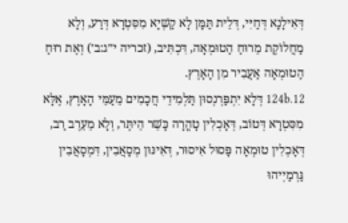דְּאִילָנָא דְּחַיִּי, דְּלֵית תַּמָּן לָא קַשְׁיָא מִסִּטְרָא דְּרַע, וְלָא מַחֲלוֹקֶת מֵרוּחַ הַטוּמְאָה, דִּכְתִּיב, (זכריה י״ג:ב׳) וְאֶת רוּחַ הַטוּמְאָה אַעֲבִיר מִן הָאָרֶץ.
124b.12 דְּלָא יִתְפַּרְנְסוּן תַּלְמִידֵי חֲכָמִים מֵעַמֵּי הָאָרֶץ, אֶלָּא מִסִּטְרָא דְּטוֹב, דְּאָכְלִין טָהֳרָה כָּשֵׁר הֵיתֶּר, וְלָא מֵעֵרֶב רַב, דְּאָכְלִין טוּמְאָה פָּסוּל אִיסוּר, דְּאִינּוּן מְסָאֲבִין, דִּמְסָאֲבִין גַּרְמַיְיהוּ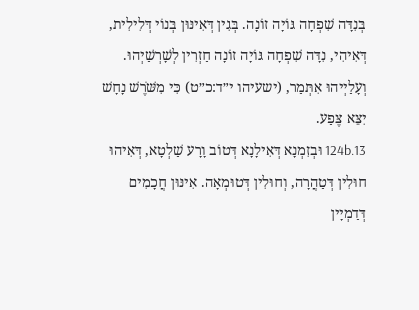בְּנִדָּה שִׁפְחָה גּוֹיָה זוֹנָה. בְּגִין דְּאִינּוּן בְּנוֹי דְּלִילִית, דְּאִיהִי, נִדָּה שִׁפְחָה גּוֹיָה זוֹנָה חַזְרִין לְשָׁרְשַׁיְהוּ. וְעָלַיְיהוּ אִתְּמַר, (ישעיהו י״ד:כ״ט) כִּי מִשֹּׁרֶשׁ נָחָשׁ יִצֵּא צֶּפַע.
124b.13 וּבְזִמְנָא דְּאִילָנָא דְּטוֹב וָרָע שַׁלְטָא, דְּאִיהוּ חוּלִין דְּטַהֲרָה, וְחוּלִין דְּטוּמְאָה. אִינּוּן חֲכָמִים דְּדַמְיָין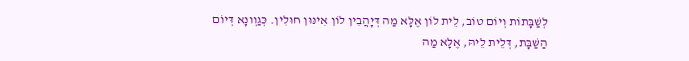לְשַׁבָּתוֹת וְיוֹם טוֹב, לֵית לוֹן אֶלָּא מַה דְּיָהֲבִין לוֹן אִינּוּן חוּלִין. כְּגַוְונָא דְּיוֹם הַשַּׁבָּת, דְּלֵית לֵיהּ, אֶלָּא מַה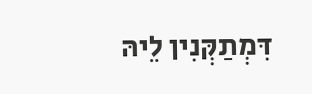דִּמְתַקְּנִין לֵיהּ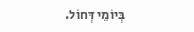בְּיוֹמֵי דְּחוֹל.